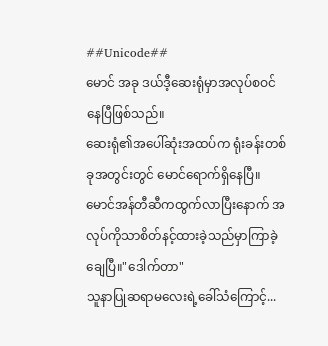##Unicode##
မောင် အခု ဒယ်ဒီ့ဆေးရုံမှာအလုပ်စဝင်နေပြီဖြစ်သည်။
ဆေးရုံ၏အပေါ်ဆုံးအထပ်က ရုံးခန်းတစ်ခုအတွင်းတွင် မောင်ရောက်ရှိနေပြီ။
မောင်အန်တီဆီကထွက်လာပြီးနောက် အလုပ်ကိုသာစိတ်နင့်ထားခဲ့သည်မှာကြာခဲ့ချေပြီ။"ဒေါက်တာ"
သူနာပြုဆရာမလေးရဲ့ခေါ်သံကြောင့်...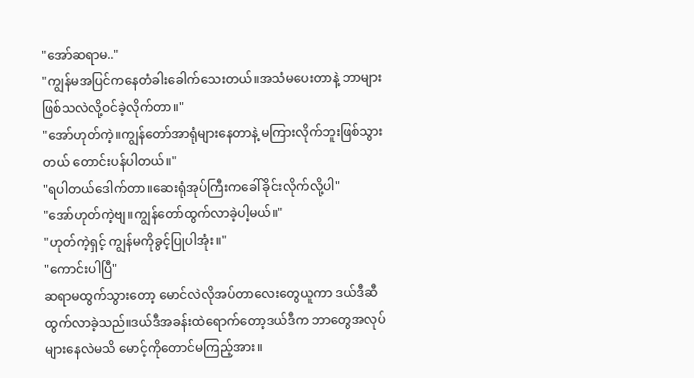"အော်ဆရာမ.."
"ကျွန်မအပြင်ကနေတံခါးခေါက်သေးတယ်။အသံမပေးတာနဲ့ ဘာများဖြစ်သလဲလို့ဝင်ခဲ့လိုက်တာ။"
"အော်ဟုတ်ကဲ့။ကျွန်တော်အာရုံများနေတာနဲ့ မကြားလိုက်ဘူးဖြစ်သွားတယ် တောင်းပန်ပါတယ်။"
"ရပါတယ်ဒေါက်တာ။ဆေးရုံအုပ်ကြီးကခေါ်ခိုင်းလိုက်လို့ပါ"
"အော်ဟုတ်ကဲ့ဗျ။ကျွန်တော်ထွက်လာခဲ့ပါ့မယ်။"
"ဟုတ်ကဲ့ရှင့် ကျွန်မကိုခွင့်ပြုပါအုံး။"
"ကောင်းပါပြီ"
ဆရာမထွက်သွားတော့ မောင်လဲလိုအပ်တာလေးတွေယူကာ ဒယ်ဒီဆီထွက်လာခဲ့သည်။ဒယ်ဒီအခန်းထဲရောက်တော့ဒယ်ဒီက ဘာတွေအလုပ်များနေလဲမသိ မောင့်ကိုတောင်မကြည့်အား။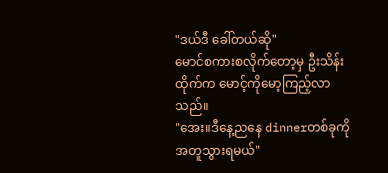"ဒယ်ဒီ ခေါ်တယ်ဆို"
မောင်စကားစလိုက်တော့မှ ဦးသိန်းထိုက်က မောင့်ကိုမော့ကြည့်လာသည်။
"အေး။ဒီနေ့ညနေ dinnerတစ်ခုကိုအတူသွားရမယ်"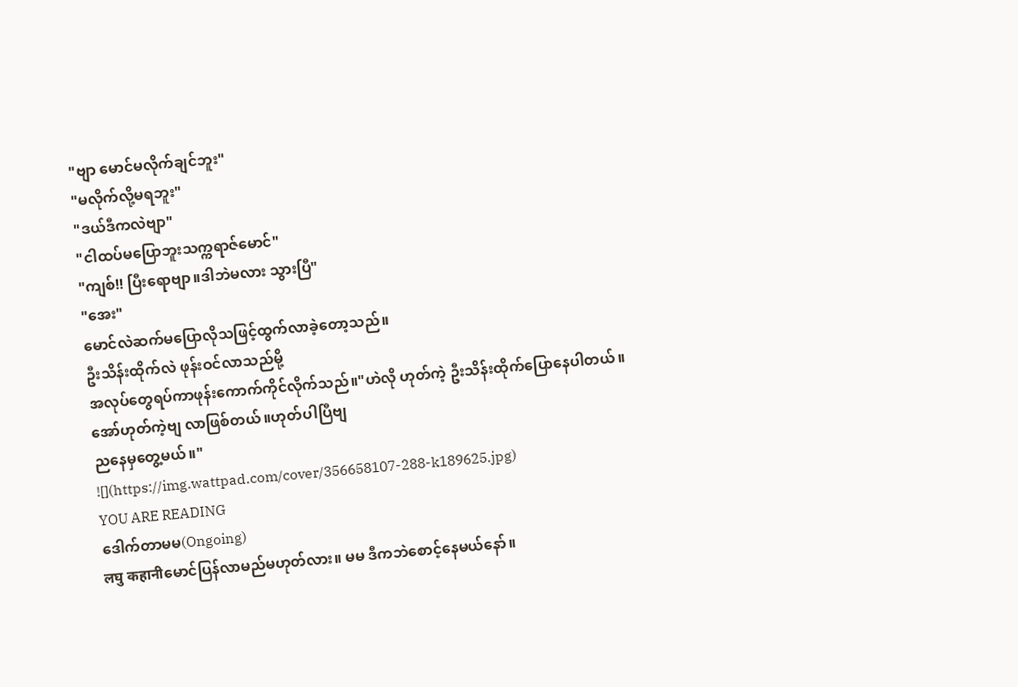"ဗျာ မောင်မလိုက်ချင်ဘူး"
"မလိုက်လို့မရဘူး"
"ဒယ်ဒီကလဲဗျာ"
"ငါထပ်မပြောဘူးသက္ကရာဇ်မောင်"
"ကျစ်!! ပြီးရောဗျာ။ဒါဘဲမလား သွားပြီ"
"အေး"
မောင်လဲဆက်မပြောလိုသဖြင့်ထွက်လာခဲ့တော့သည်။
ဦးသိန်းထိုက်လဲ ဖုန်းဝင်လာသည်မို့
အလုပ်တွေရပ်ကာဖုန်းကောက်ကိုင်လိုက်သည်။"ဟဲလို ဟုတ်ကဲ့ ဦးသိန်းထိုက်ပြောနေပါတယ်။
အော်ဟုတ်ကဲ့ဗျ လာဖြစ်တယ်။ဟုတ်ပါပြီဗျ
ညနေမှတွေ့မယ်။"
![](https://img.wattpad.com/cover/356658107-288-k189625.jpg)
YOU ARE READING
ဒေါက်တာမမ(Ongoing)
लघु कहानीမောင်ပြန်လာမည်မဟုတ်လား။ မမ ဒီကဘဲစောင့်နေမယ်နော်။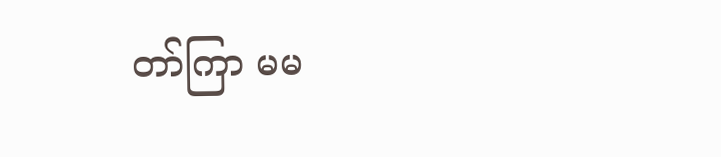တာ်ကြာ မမ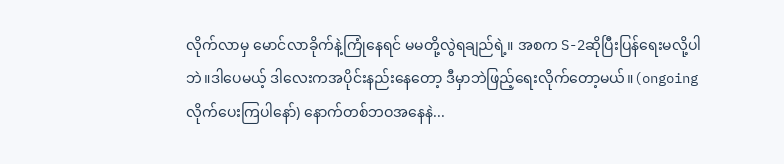လိုက်လာမှ မောင်လာခိုက်နဲ့ကြုံနေရင် မမတို့လွဲရချည်ရဲ့။ အစက S-2ဆိုပြီးပြန်ရေးမလို့ပါဘဲ။ဒါပေမယ့် ဒါလေးကအပိုင်းနည်းနေတော့ ဒီမှာဘဲဖြည့်ရေးလိုက်တော့မယ်။(ongoingလိုက်ပေးကြပါနော်) နောက်တစ်ဘဝအနေနဲ...